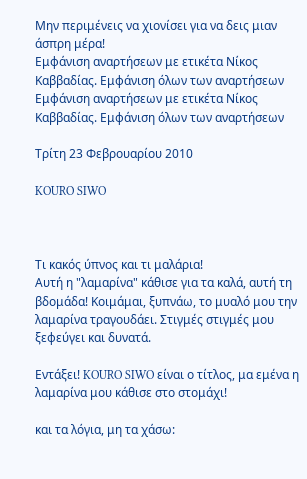Μην περιμένεις να χιονίσει για να δεις μιαν άσπρη μέρα!
Εμφάνιση αναρτήσεων με ετικέτα Νίκος Καββαδίας. Εμφάνιση όλων των αναρτήσεων
Εμφάνιση αναρτήσεων με ετικέτα Νίκος Καββαδίας. Εμφάνιση όλων των αναρτήσεων

Τρίτη 23 Φεβρουαρίου 2010

KOURO SIWO



Τι κακός ύπνος και τι μαλάρια!
Αυτή η "λαμαρίνα" κάθισε για τα καλά, αυτή τη βδομάδα! Κοιμάμαι, ξυπνάω, το μυαλό μου την λαμαρίνα τραγουδάει. Στιγμές στιγμές μου ξεφεύγει και δυνατά.

Εντάξει! KOURO SIWO είναι ο τίτλος, μα εμένα η λαμαρίνα μου κάθισε στο στομάχι!

και τα λόγια, μη τα χάσω: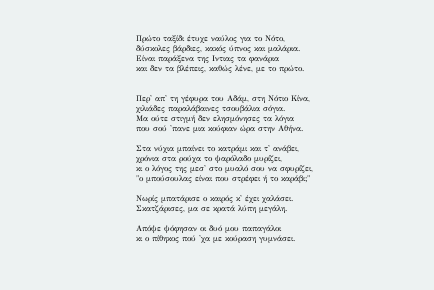Πρώτο ταξίδι έτυχε ναύλος για το Νότο,
δύσκολες βάρδιες, κακός ύπνος και μαλάρια.
Είναι παράξενα της Ιντιας τα φανάρια
και δεν τα βλέπεις, καθώς λένε, με το πρώτο.


Περ' απ' τη γέφυρα του Αδάμ, στη Νότιο Κίνα,
χιλιάδες παραλάβαινες τσουβάλια σόγια.
Μα ούτε στιγμή δεν ελησμόνησες τα λόγια
που σού 'πανε μια κούφιαν ώρα στην Αθήνα.

Στα νύχια μπαίνει το κατράμι και τ' ανάβει,
χρόνια στα ρούχα το ψαρόλαδο μυρίζει,
κι ο λόγος της μεσ' στο μυαλό σου να σφυρίζει,
"ο μπούσουλας είναι που στρέφει ή το καράβι;"

Νωρίς μπατάρισε ο καιρός κ' έχει χαλάσει.
Σκατζάρισες, μα σε κρατά λύπη μεγάλη.

Απόψε ψόφησαν οι δυό μου παπαγάλοι
κι ο πίθηκος πού 'χα με κούραση γυμνάσει.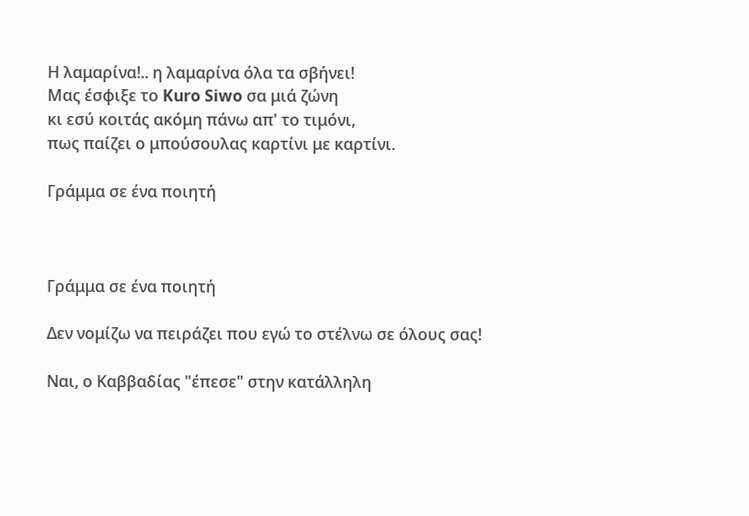Η λαμαρίνα!.. η λαμαρίνα όλα τα σβήνει!
Μας έσφιξε το Kuro Siwo σα μιά ζώνη
κι εσύ κοιτάς ακόμη πάνω απ' το τιμόνι,
πως παίζει ο μπούσουλας καρτίνι με καρτίνι.

Γράμμα σε ένα ποιητή



Γράμμα σε ένα ποιητή

Δεν νομίζω να πειράζει που εγώ το στέλνω σε όλους σας!

Ναι, ο Καββαδίας "έπεσε" στην κατάλληλη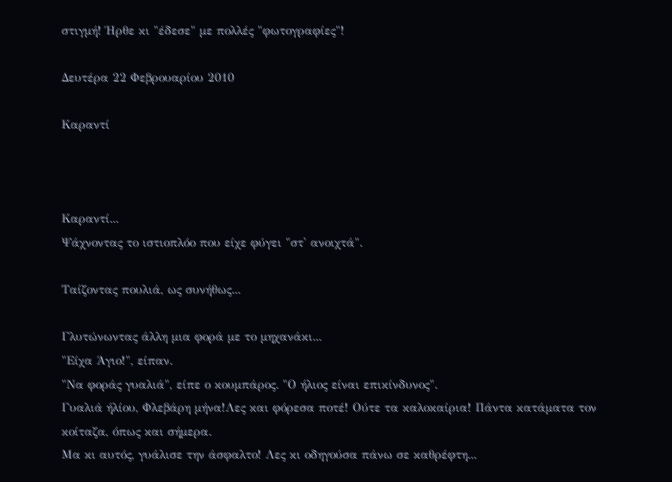στιγμή! Ήρθε κι "έδεσε" με πολλές "φωτογραφίες"!

Δευτέρα 22 Φεβρουαρίου 2010

Καραντί



Καραντί...
Ψάχνοντας το ιστιοπλόο που είχε φύγει "στ' ανοιχτά".

Ταίζοντας πουλιά, ως συνήθως...

Γλυτώνωντας άλλη μια φορά με το μηχανάκι...
"Είχα Άγιο!", είπαν.
"Να φοράς γυαλιά", είπε ο κουμπάρος. "Ο ήλιος είναι επικίνδυνος".
Γυαλιά ήλίου, Φλεβάρη μήνα!Λες και φόρεσα ποτέ! Ούτε τα καλοκαίρια! Πάντα κατάματα τον κοίταζα, όπως και σήμερα.
Μα κι αυτός, γυάλισε την άσφαλτο! Λες κι οδηγούσα πάνω σε καθρέφτη...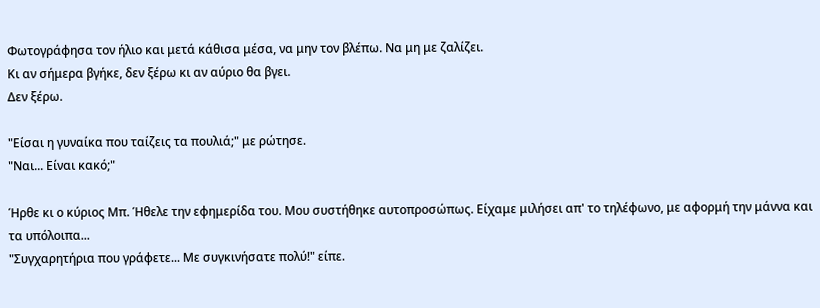Φωτογράφησα τον ήλιο και μετά κάθισα μέσα, να μην τον βλέπω. Να μη με ζαλίζει.
Κι αν σήμερα βγήκε, δεν ξέρω κι αν αύριο θα βγει.
Δεν ξέρω.

"Είσαι η γυναίκα που ταίζεις τα πουλιά;" με ρώτησε.
"Ναι... Είναι κακό;"

Ήρθε κι ο κύριος Μπ. Ήθελε την εφημερίδα του. Μου συστήθηκε αυτοπροσώπως. Είχαμε μιλήσει απ' το τηλέφωνο, με αφορμή την μάννα και τα υπόλοιπα...
"Συγχαρητήρια που γράφετε... Με συγκινήσατε πολύ!" είπε.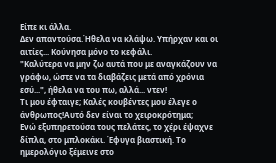Είπε κι άλλα.
Δεν απαντούσα.Ήθελα να κλάψω. Υπήρχαν και οι αιτίες... Κούνησα μόνο το κεφάλι.
"Καλύτερα να μην ζω αυτά που με αναγκάζουν να γράφω, ώστε να τα διαβάζεις μετά από χρόνια εσύ...", ήθελα να του πω, αλλά... ντεν!
Τι μου έφταιγε; Καλές κουβέντες μου έλεγε ο άνθρωπος!Αυτό δεν είναι το χειροκρότημα;
Ενώ εξυπηρετούσα τους πελάτες, το χέρι έψαχνε δίπλα, στο μπλοκάκι. Έφυγα βιαστική. Το ημερολόγιο ξέμεινε στο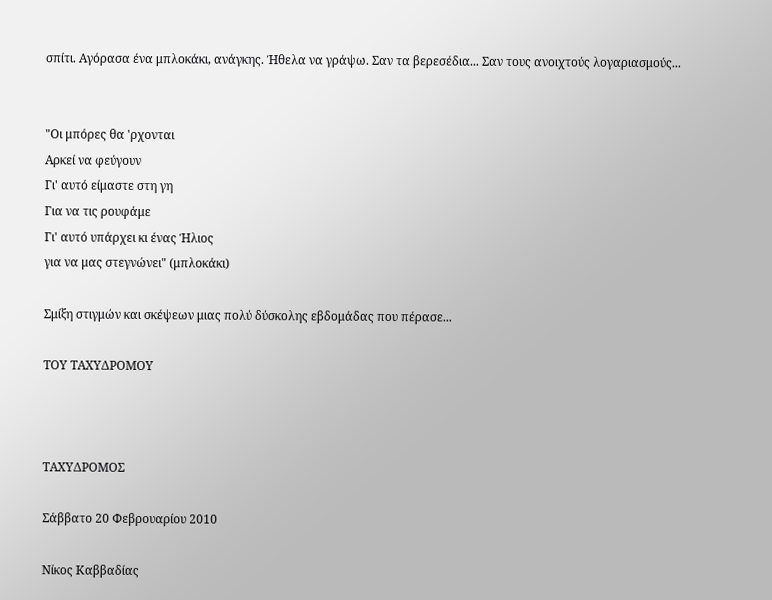σπίτι. Αγόρασα ένα μπλοκάκι, ανάγκης. Ήθελα να γράψω. Σαν τα βερεσέδια... Σαν τους ανοιχτούς λογαριασμούς...


"Οι μπόρες θα 'ρχονται
Αρκεί να φεύγουν
Γι' αυτό είμαστε στη γη
Για να τις ρουφάμε
Γι' αυτό υπάρχει κι ένας Ήλιος
για να μας στεγνώνει" (μπλοκάκι)

Σμίξη στιγμών και σκέψεων μιας πολύ δύσκολης εβδομάδας που πέρασε...

ΤΟΥ ΤΑΧΥΔΡΟΜΟΥ



ΤΑΧΥΔΡΟΜΟΣ

Σάββατο 20 Φεβρουαρίου 2010

Νίκος Καββαδίας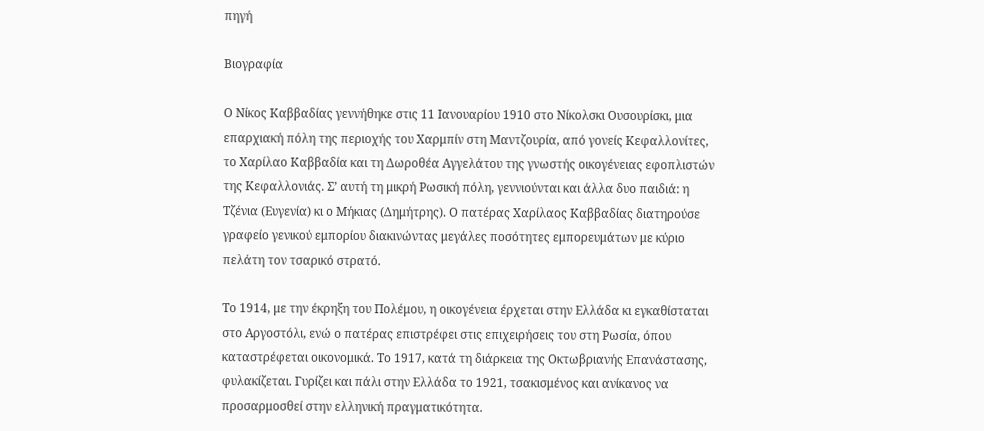πηγή

Βιογραφία

Ο Νίκος Καββαδίας γεννήθηκε στις 11 Ιανουαρίου 1910 στο Νίκολσκι Ουσουρίσκι, μια επαρχιακή πόλη της περιοχής του Χαρμπίν στη Μαντζουρία, από γονείς Κεφαλλονίτες, το Χαρίλαο Καββαδία και τη Δωροθέα Αγγελάτου της γνωστής οικογένειας εφοπλιστών της Κεφαλλονιάς. Σ’ αυτή τη μικρή Ρωσική πόλη, γεννιούνται και άλλα δυο παιδιά: η Τζένια (Ευγενία) κι ο Μήκιας (Δημήτρης). Ο πατέρας Χαρίλαος Καββαδίας διατηρούσε γραφείο γενικού εμπορίου διακινώντας μεγάλες ποσότητες εμπορευμάτων με κύριο πελάτη τον τσαρικό στρατό.

Το 1914, με την έκρηξη του Πολέμου, η οικογένεια έρχεται στην Ελλάδα κι εγκαθίσταται στο Αργοστόλι, ενώ ο πατέρας επιστρέφει στις επιχειρήσεις του στη Ρωσία, όπου καταστρέφεται οικονομικά. Το 1917, κατά τη διάρκεια της Οκτωβριανής Επανάστασης, φυλακίζεται. Γυρίζει και πάλι στην Ελλάδα το 1921, τσακισμένος και ανίκανος να προσαρμοσθεί στην ελληνική πραγματικότητα.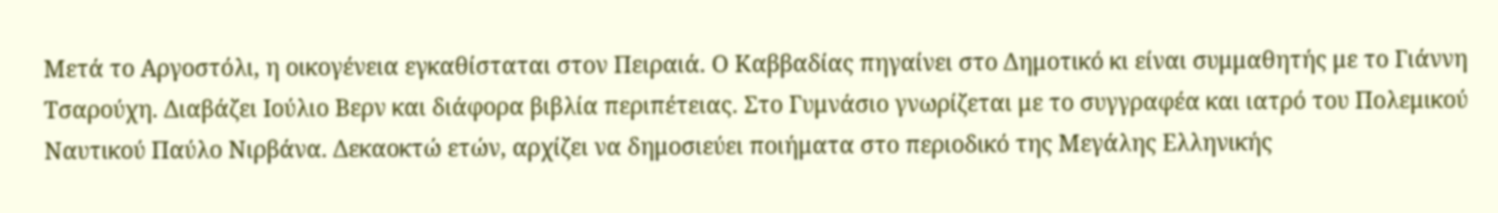Μετά το Αργοστόλι, η οικογένεια εγκαθίσταται στον Πειραιά. Ο Καββαδίας πηγαίνει στο Δημοτικό κι είναι συμμαθητής με το Γιάννη Τσαρούχη. Διαβάζει Ιούλιο Βερν και διάφορα βιβλία περιπέτειας. Στο Γυμνάσιο γνωρίζεται με το συγγραφέα και ιατρό του Πολεμικού Ναυτικού Παύλο Νιρβάνα. Δεκαοκτώ ετών, αρχίζει να δημοσιεύει ποιήματα στο περιοδικό της Μεγάλης Ελληνικής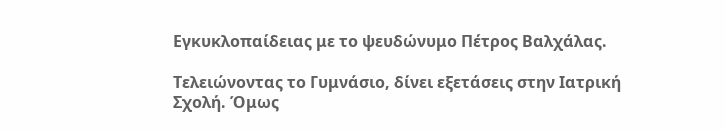Εγκυκλοπαίδειας με το ψευδώνυμο Πέτρος Βαλχάλας.

Τελειώνοντας το Γυμνάσιο, δίνει εξετάσεις στην Ιατρική Σχολή. Όμως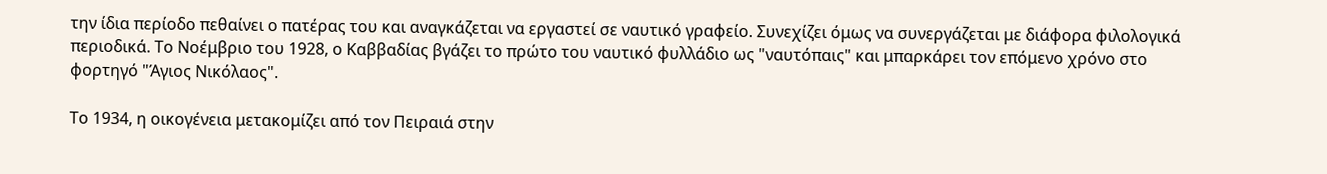την ίδια περίοδο πεθαίνει ο πατέρας του και αναγκάζεται να εργαστεί σε ναυτικό γραφείο. Συνεχίζει όμως να συνεργάζεται με διάφορα φιλολογικά περιοδικά. Το Νοέμβριο του 1928, ο Καββαδίας βγάζει το πρώτο του ναυτικό φυλλάδιο ως "ναυτόπαις" και μπαρκάρει τον επόμενο χρόνο στο φορτηγό "Άγιος Νικόλαος".

Το 1934, η οικογένεια μετακομίζει από τον Πειραιά στην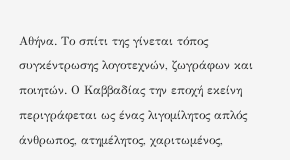Αθήνα. Το σπίτι της γίνεται τόπος συγκέντρωσης λογοτεχνών, ζωγράφων και ποιητών. Ο Καββαδίας την εποχή εκείνη περιγράφεται ως ένας λιγομίλητος απλός άνθρωπος, ατημέλητος, χαριτωμένος,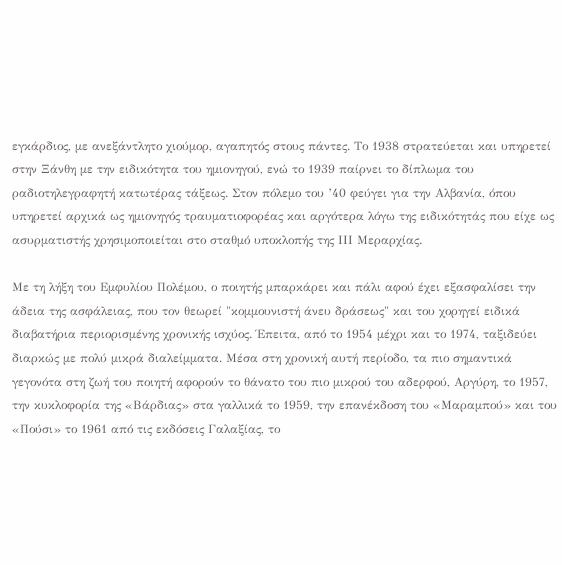εγκάρδιος, με ανεξάντλητο χιούμορ, αγαπητός στους πάντες. Το 1938 στρατεύεται και υπηρετεί στην Ξάνθη με την ειδικότητα του ημιονηγού, ενώ το 1939 παίρνει το δίπλωμα του ραδιοτηλεγραφητή κατωτέρας τάξεως. Στον πόλεμο του ’40 φεύγει για την Αλβανία, όπου υπηρετεί αρχικά ως ημιονηγός τραυματιοφορέας και αργότερα λόγω της ειδικότητάς που είχε ως ασυρματιστής χρησιμοποιείται στο σταθμό υποκλοπής της ΙΙΙ Μεραρχίας.

Με τη λήξη του Εμφυλίου Πολέμου, ο ποιητής μπαρκάρει και πάλι αφού έχει εξασφαλίσει την άδεια της ασφάλειας, που τον θεωρεί "κομμουνιστή άνευ δράσεως" και του χορηγεί ειδικά διαβατήρια περιορισμένης χρονικής ισχύος. Έπειτα, από το 1954 μέχρι και το 1974, ταξιδεύει διαρκώς με πολύ μικρά διαλείμματα. Μέσα στη χρονική αυτή περίοδο, τα πιο σημαντικά γεγονότα στη ζωή του ποιητή αφορούν το θάνατο του πιο μικρού του αδερφού, Αργύρη, το 1957, την κυκλοφορία της «Βάρδιας» στα γαλλικά το 1959, την επανέκδοση του «Μαραμπού» και του «Πούσι» το 1961 από τις εκδόσεις Γαλαξίας, το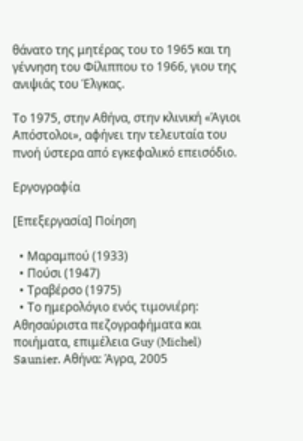θάνατο της μητέρας του το 1965 και τη γέννηση του Φίλιππου το 1966, γιου της ανιψιάς του Έλγκας.

Το 1975, στην Αθήνα, στην κλινική «Άγιοι Απόστολοι», αφήνει την τελευταία του πνοή ύστερα από εγκεφαλικό επεισόδιο.

Εργογραφία

[Επεξεργασία] Ποίηση

  • Μαραμπού (1933)
  • Πούσι (1947)
  • Τραβέρσο (1975)
  • Το ημερολόγιο ενός τιμονιέρη: Αθησαύριστα πεζογραφήματα και ποιήματα, επιμέλεια Guy (Michel) Saunier. Αθήνα: Άγρα, 2005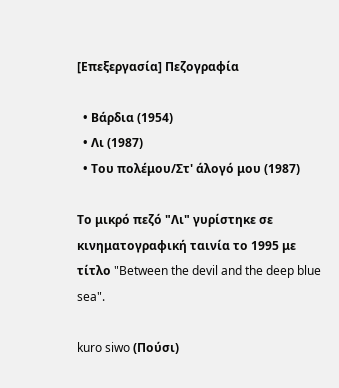[Επεξεργασία] Πεζογραφία

  • Βάρδια (1954)
  • Λι (1987)
  • Του πολέμου/Στ' άλογό μου (1987)

Το μικρό πεζό "Λι" γυρίστηκε σε κινηματογραφική ταινία το 1995 με τίτλο "Between the devil and the deep blue sea".

kuro siwo (Πούσι)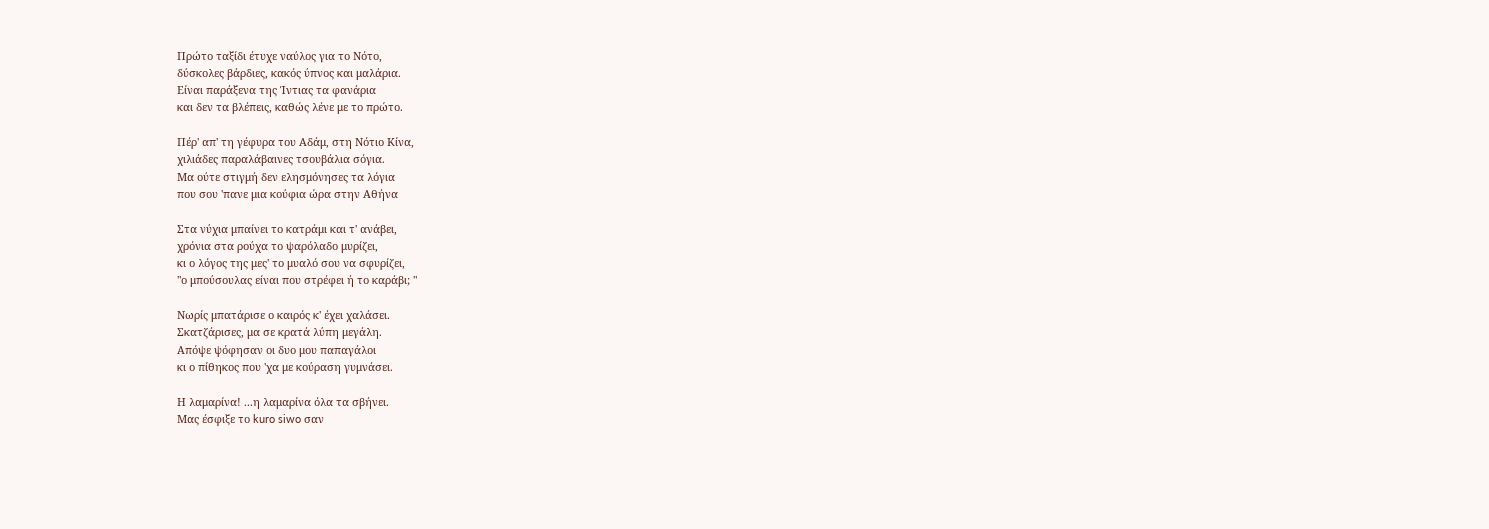Πρώτο ταξίδι έτυχε ναύλος για το Νότο,
δύσκολες βάρδιες, κακός ύπνος και μαλάρια.
Είναι παράξενα της Ίντιας τα φανάρια
και δεν τα βλέπεις, καθώς λένε με το πρώτο.

Πέρ' απ' τη γέφυρα του Αδάμ, στη Νότιο Κίνα,
χιλιάδες παραλάβαινες τσουβάλια σόγια.
Μα ούτε στιγμή δεν ελησμόνησες τα λόγια
που σου 'πανε μια κούφια ώρα στην Αθήνα

Στα νύχια μπαίνει το κατράμι και τ' ανάβει,
χρόνια στα ρούχα το ψαρόλαδο μυρίζει,
κι ο λόγος της μες' το μυαλό σου να σφυρίζει,
"ο μπούσουλας είναι που στρέφει ή το καράβι; "

Νωρίς μπατάρισε ο καιρός κ' έχει χαλάσει.
Σκατζάρισες, μα σε κρατά λύπη μεγάλη.
Απόψε ψόφησαν οι δυο μου παπαγάλοι
κι ο πίθηκος που 'χα με κούραση γυμνάσει.

Η λαμαρίνα! ...η λαμαρίνα όλα τα σβήνει.
Μας έσφιξε το kuro siwo σαν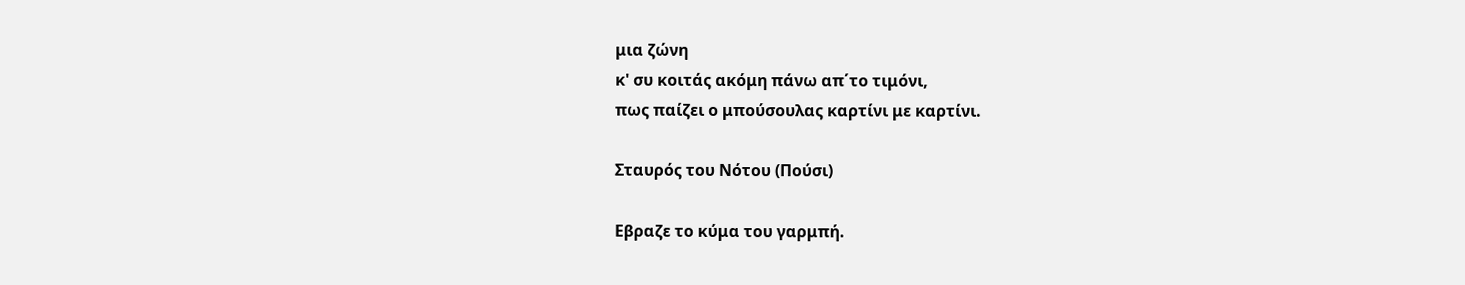μια ζώνη
κ' συ κοιτάς ακόμη πάνω απ΄το τιμόνι,
πως παίζει ο μπούσουλας καρτίνι με καρτίνι.

Σταυρός του Νότου (Πούσι)

Εβραζε το κύμα του γαρμπή.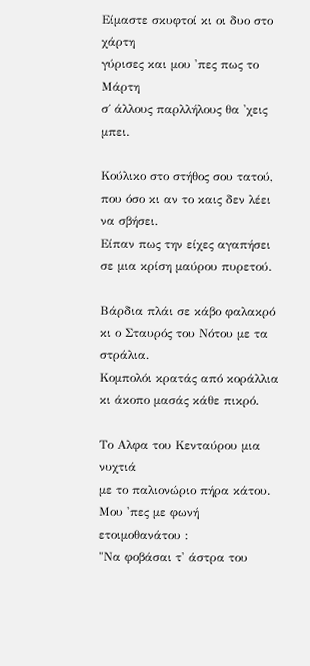Είμαστε σκυφτοί κι οι δυο στο χάρτη
γύρισες και μου 'πες πως το Μάρτη
σ΄ άλλους παρλλήλους θα 'χεις μπει.

Κούλικο στο στήθος σου τατού,
που όσο κι αν το καις δεν λέει να σβήσει.
Είπαν πως την είχες αγαπήσει
σε μια κρίση μαύρου πυρετού.

Βάρδια πλάι σε κάβο φαλακρό
κι ο Σταυρός του Νότου με τα στράλια.
Κομπολόι κρατάς από κοράλλια
κι άκοπο μασάς κάθε πικρό.

Το Αλφα του Κενταύρου μια νυχτιά
με το παλιονώριο πήρα κάτου.
Μου 'πες με φωνή ετοιμοθανάτου :
"Να φοβάσαι τ' άστρα του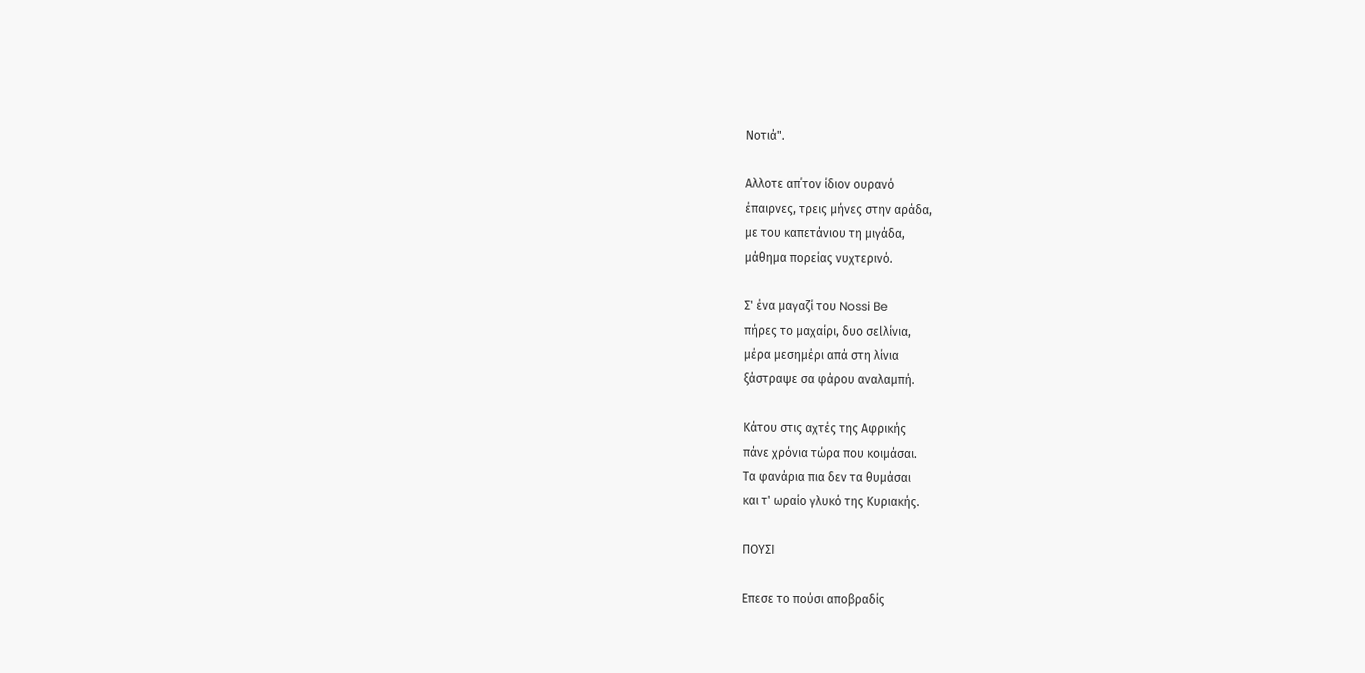Νοτιά".

Αλλοτε απ΄τον ίδιον ουρανό
έπαιρνες, τρεις μήνες στην αράδα,
με του καπετάνιου τη μιγάδα,
μάθημα πορείας νυχτερινό.

Σ' ένα μαγαζί του Nossi Be
πήρες το μαχαίρι, δυο σεlλίνια,
μέρα μεσημέρι απά στη λίνια
ξάστραψε σα φάρου αναλαμπή.

Κάτου στις αχτές της Αφρικής
πάνε χρόνια τώρα που κοιμάσαι.
Τα φανάρια πια δεν τα θυμάσαι
και τ' ωραίο γλυκό της Κυριακής.

ΠΟΥΣΙ

Επεσε το πούσι αποβραδίς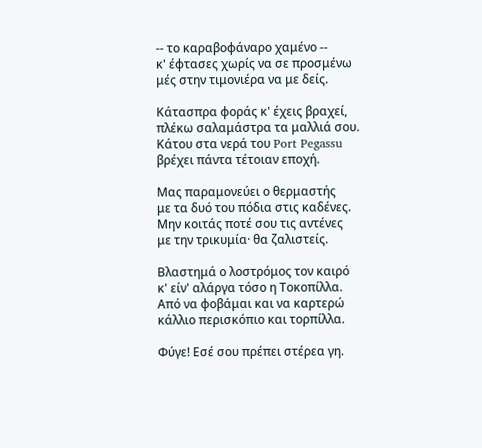-- το καραβοφάναρο χαμένο --
κ' έφτασες χωρίς να σε προσμένω
μές στην τιμονιέρα να με δείς.

Κάτασπρα φοράς κ' έχεις βραχεί,
πλέκω σαλαμάστρα τα μαλλιά σου.
Κάτου στα νερά του Port Pegassu
βρέχει πάντα τέτοιαν εποχή.

Μας παραμονεύει ο θερμαστής
με τα δυό του πόδια στις καδένες.
Μην κοιτάς ποτέ σου τις αντένες
με την τρικυμία· θα ζαλιστείς.

Βλαστημά ο λοστρόμος τον καιρό
κ' είν' αλάργα τόσο η Τοκοπίλλα.
Από να φοβάμαι και να καρτερώ
κάλλιο περισκόπιο και τορπίλλα.

Φύγε! Εσέ σου πρέπει στέρεα γη.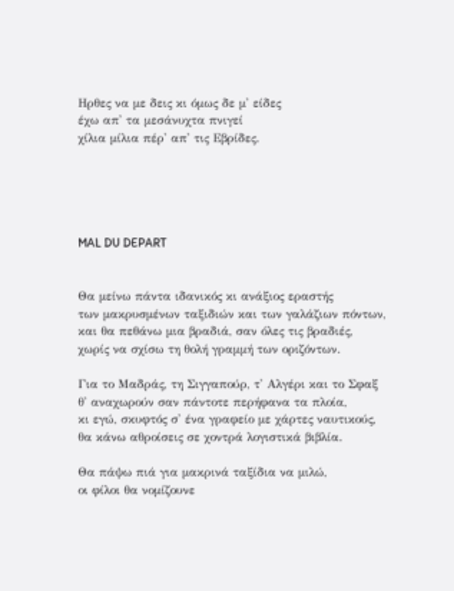Ηρθες να με δεις κι όμως δε μ' είδες
έχω απ' τα μεσάνυχτα πνιγεί
χίλια μίλια πέρ' απ' τις Εβρίδες.





MAL DU DEPART


Θα μείνω πάντα ιδανικός κι ανάξιος εραστής
των μακρυσμένων ταξιδιών και των γαλάζιων πόντων,
και θα πεθάνω μια βραδιά, σαν όλες τις βραδιές,
χωρίς να σχίσω τη θολή γραμμή των οριζόντων.

Για το Μαδράς, τη Σιγγαπούρ, τ' Αλγέρι και το Σφαξ
θ' αναχωρούν σαν πάντοτε περήφανα τα πλοία,
κι εγώ, σκυφτός σ' ένα γραφείο με χάρτες ναυτικούς,
θα κάνω αθροίσεις σε χοντρά λογιστικά βιβλία.

Θα πάψω πιά για μακρινά ταξίδια να μιλώ,
οι φίλοι θα νομίζουνε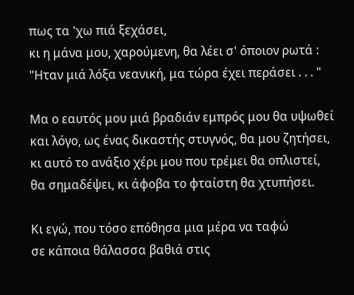πως τα 'χω πιά ξεχάσει,
κι η μάνα μου, χαρούμενη, θα λέει σ' όποιον ρωτά :
"Ηταν μιά λόξα νεανική, μα τώρα έχει περάσει . . . "

Μα ο εαυτός μου μιά βραδιάν εμπρός μου θα υψωθεί
και λόγο, ως ένας δικαστής στυγνός, θα μου ζητήσει,
κι αυτό το ανάξιο χέρι μου που τρέμει θα οπλιστεί,
θα σημαδέψει, κι άφοβα το φταίστη θα χτυπήσει.

Κι εγώ, που τόσο επόθησα μια μέρα να ταφώ
σε κάποια θάλασσα βαθιά στις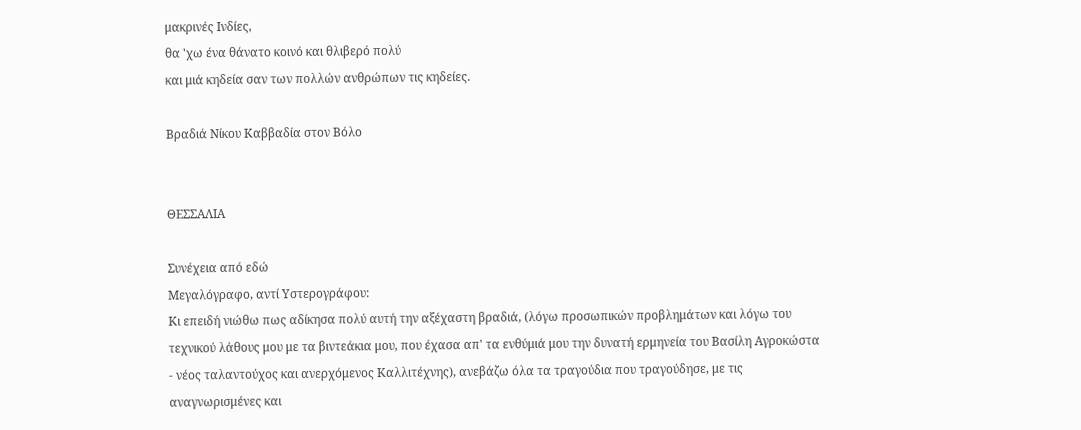μακρινές Ινδίες,
θα 'χω ένα θάνατο κοινό και θλιβερό πολύ
και μιά κηδεία σαν των πολλών ανθρώπων τις κηδείες.

Βραδιά Νίκου Καββαδία στον Βόλο


ΘΕΣΣΑΛΙΑ

Συνέχεια από εδώ
Μεγαλόγραφο, αντί Υστερογράφου:
Κι επειδή νιώθω πως αδίκησα πολύ αυτή την αξέχαστη βραδιά, (λόγω προσωπικών προβλημάτων και λόγω του τεχνικού λάθους μου με τα βιντεάκια μου, που έχασα απ' τα ενθύμιά μου την δυνατή ερμηνεία του Βασίλη Αγροκώστα - νέος ταλαντούχος και ανερχόμενος Καλλιτέχνης), ανεβάζω όλα τα τραγούδια που τραγούδησε, με τις αναγνωρισμένες και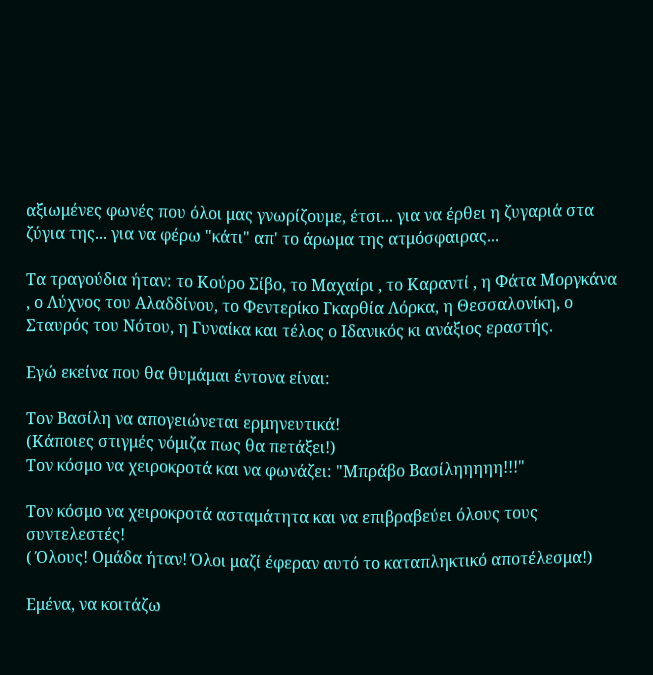αξιωμένες φωνές που όλοι μας γνωρίζουμε, έτσι... για να έρθει η ζυγαριά στα ζύγια της... για να φέρω "κάτι" απ' το άρωμα της ατμόσφαιρας...

Τα τραγούδια ήταν: το Κούρο Σίβο, το Μαχαίρι , το Καραντί , η Φάτα Μοργκάνα , ο Λύχνος του Αλαδδίνου, το Φεντερίκο Γκαρθία Λόρκα, η Θεσσαλονίκη, ο Σταυρός του Νότου, η Γυναίκα και τέλος ο Ιδανικός κι ανάξιος εραστής.

Εγώ εκείνα που θα θυμάμαι έντονα είναι:

Τον Βασίλη να απογειώνεται ερμηνευτικά!
(Κάποιες στιγμές νόμιζα πως θα πετάξει!)
Τον κόσμο να χειροκροτά και να φωνάζει: "Μπράβο Βασίληηηηη!!!"

Τον κόσμο να χειροκροτά ασταμάτητα και να επιβραβεύει όλους τους συντελεστές!
( Όλους! Ομάδα ήταν! Όλοι μαζί έφεραν αυτό το καταπληκτικό αποτέλεσμα!)

Εμένα, να κοιτάζω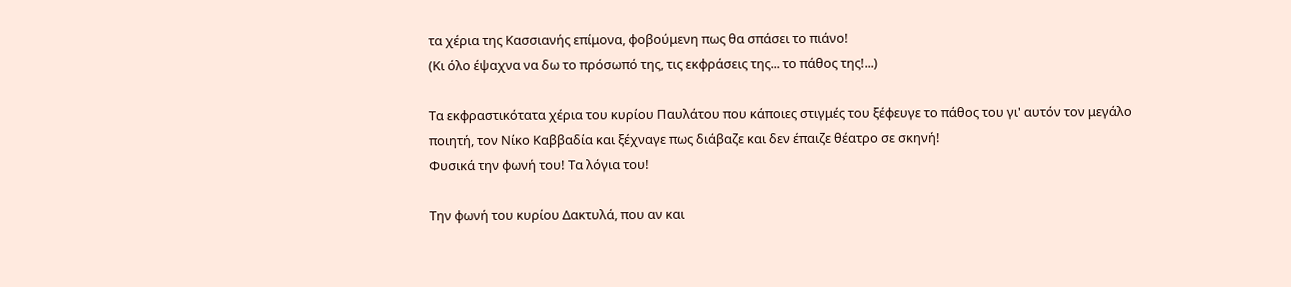τα χέρια της Κασσιανής επίμονα, φοβούμενη πως θα σπάσει το πιάνο!
(Κι όλο έψαχνα να δω το πρόσωπό της, τις εκφράσεις της... το πάθος της!...)

Τα εκφραστικότατα χέρια του κυρίου Παυλάτου που κάποιες στιγμές του ξέφευγε το πάθος του γι' αυτόν τον μεγάλο ποιητή, τον Νίκο Καββαδία και ξέχναγε πως διάβαζε και δεν έπαιζε θέατρο σε σκηνή!
Φυσικά την φωνή του! Τα λόγια του!

Την φωνή του κυρίου Δακτυλά, που αν και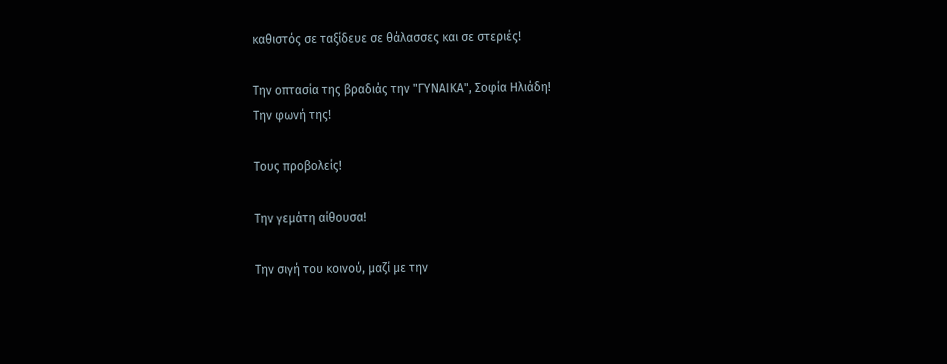καθιστός σε ταξίδευε σε θάλασσες και σε στεριές!

Την οπτασία της βραδιάς την "ΓΥΝΑΙΚΑ", Σοφία Ηλιάδη!
Την φωνή της!

Τους προβολείς!

Την γεμάτη αίθουσα!

Την σιγή του κοινού, μαζί με την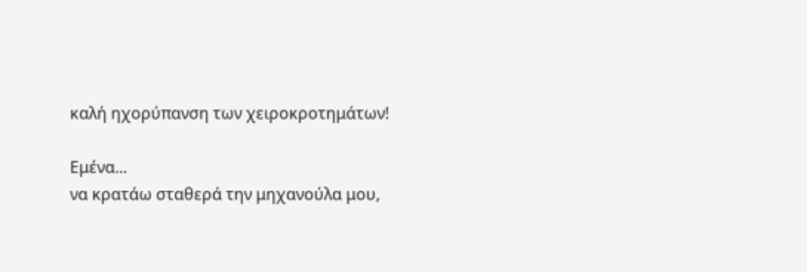καλή ηχορύπανση των χειροκροτημάτων!

Εμένα...
να κρατάω σταθερά την μηχανούλα μου,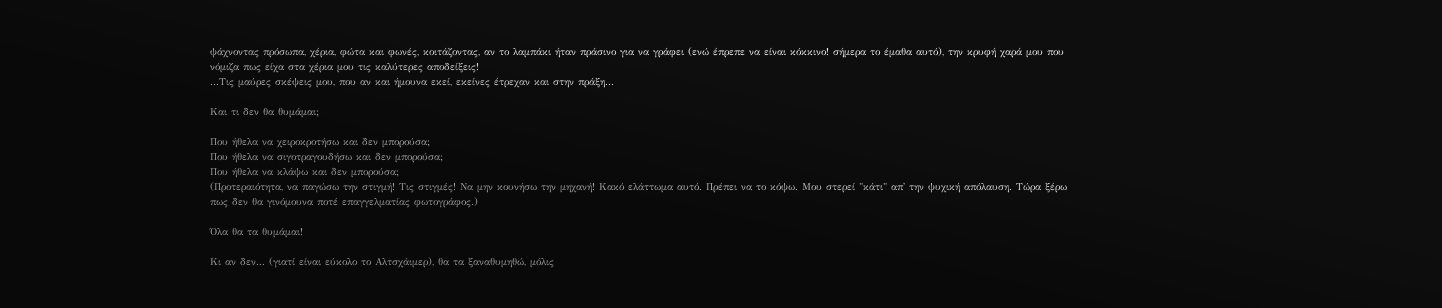ψάχνοντας πρόσωπα, χέρια, φώτα και φωνές, κοιτάζοντας, αν το λαμπάκι ήταν πράσινο για να γράφει (ενώ έπρεπε να είναι κόκκινο! σήμερα το έμαθα αυτό), την κρυφή χαρά μου που νόμιζα πως είχα στα χέρια μου τις καλύτερες αποδείξεις!
...Τις μαύρες σκέψεις μου, που αν και ήμουνα εκεί, εκείνες έτρεχαν και στην πράξη...

Και τι δεν θα θυμάμαι;

Που ήθελα να χειροκροτήσω και δεν μπορούσα;
Που ήθελα να σιγοτραγουδήσω και δεν μπορούσα;
Που ήθελα να κλάψω και δεν μπορούσα;
(Προτεραιότητα, να παγώσω την στιγμή! Τις στιγμές! Να μην κουνήσω την μηχανή! Κακό ελάττωμα αυτό. Πρέπει να το κόψω. Μου στερεί "κάτι" απ' την ψυχική απόλαυση. Τώρα ξέρω πως δεν θα γινόμουνα ποτέ επαγγελματίας φωτογράφος.)

Όλα θα τα θυμάμαι!

Κι αν δεν... (γιατί είναι εύκολο το Αλτσχάιμερ), θα τα ξαναθυμηθώ, μόλις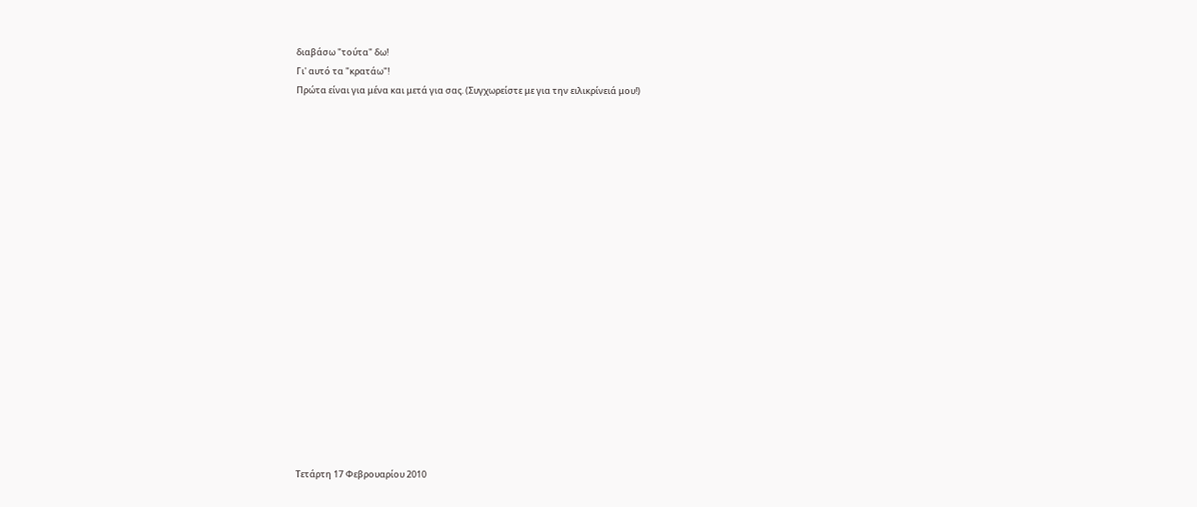διαβάσω "τούτα" δω!
Γι' αυτό τα "κρατάω"!
Πρώτα είναι για μένα και μετά για σας. (Συγχωρείστε με για την ειλικρίνειά μου!)



















Τετάρτη 17 Φεβρουαρίου 2010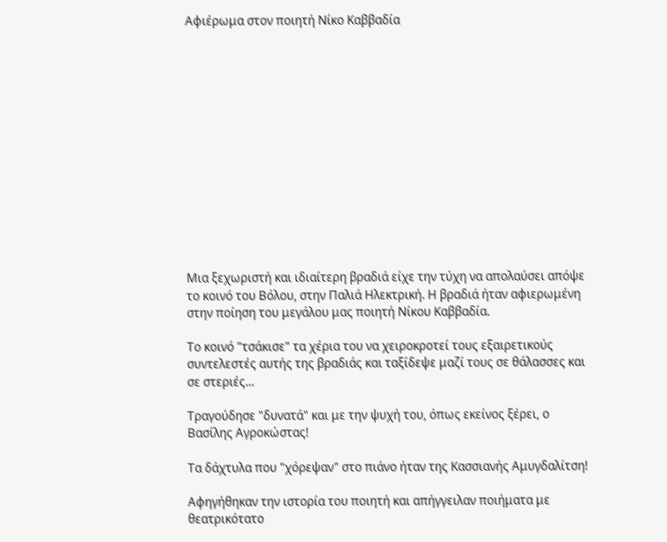Αφιέρωμα στον ποιητή Νίκο Καββαδία














Μια ξεχωριστή και ιδιαίτερη βραδιά είχε την τύχη να απολαύσει απόψε το κοινό του Βόλου, στην Παλιά Ηλεκτρική. Η βραδιά ήταν αφιερωμένη στην ποίηση του μεγάλου μας ποιητή Νίκου Καββαδία.

Το κοινό "τσάκισε" τα χέρια του να χειροκροτεί τους εξαιρετικούς συντελεστές αυτής της βραδιάς και ταξίδεψε μαζί τους σε θάλασσες και σε στεριές...

Τραγούδησε "δυνατά" και με την ψυχή του, όπως εκείνος ξέρει, ο Βασίλης Αγροκώστας!

Τα δάχτυλα που "χόρεψαν" στο πιάνο ήταν της Κασσιανής Αμυγδαλίτση!

Αφηγήθηκαν την ιστορία του ποιητή και απήγγειλαν ποιήματα με θεατρικότατο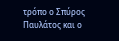τρόπο ο Σπύρος Παυλάτος και ο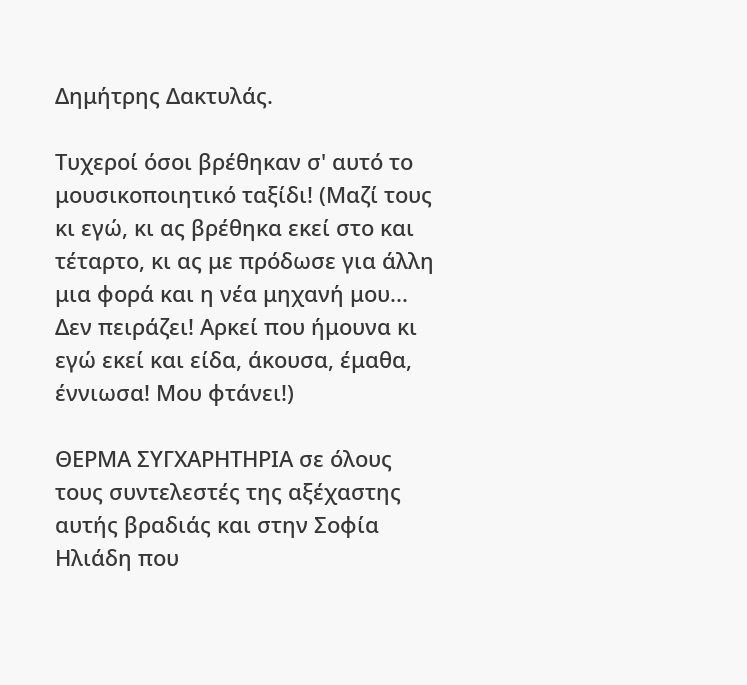Δημήτρης Δακτυλάς.

Τυχεροί όσοι βρέθηκαν σ' αυτό το μουσικοποιητικό ταξίδι! (Μαζί τους κι εγώ, κι ας βρέθηκα εκεί στο και τέταρτο, κι ας με πρόδωσε για άλλη μια φορά και η νέα μηχανή μου... Δεν πειράζει! Αρκεί που ήμουνα κι εγώ εκεί και είδα, άκουσα, έμαθα, έννιωσα! Μου φτάνει!)

ΘΕΡΜΑ ΣΥΓΧΑΡΗΤΗΡΙΑ σε όλους τους συντελεστές της αξέχαστης αυτής βραδιάς και στην Σοφία Ηλιάδη που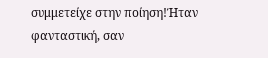συμμετείχε στην ποίηση!Ήταν φανταστική, σαν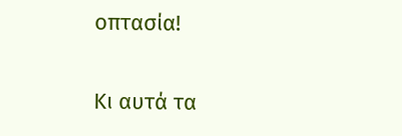οπτασία!

Κι αυτά τα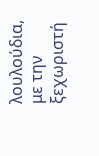λουλούδια, με την ξεχωριστή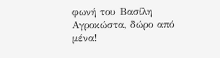φωνή του Βασίλη Αγροκώστα, δώρο από μένα!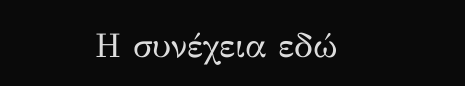Η συνέχεια εδώ